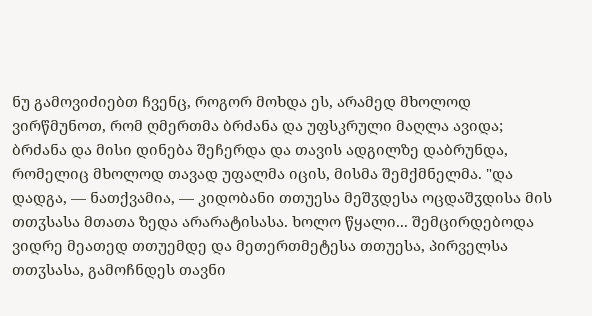ნუ გამოვიძიებთ ჩვენც, როგორ მოხდა ეს, არამედ მხოლოდ ვირწმუნოთ, რომ ღმერთმა ბრძანა და უფსკრული მაღლა ავიდა; ბრძანა და მისი დინება შეჩერდა და თავის ადგილზე დაბრუნდა, რომელიც მხოლოდ თავად უფალმა იცის, მისმა შემქმნელმა. "და დადგა, — ნათქვამია, — კიდობანი თთუესა მეშჳდესა ოცდაშჳდისა მის თთჳსასა მთათა ზედა არარატისასა. ხოლო წყალი... შემცირდებოდა ვიდრე მეათედ თთუემდე და მეთერთმეტესა თთუესა, პირველსა თთჳსასა, გამოჩნდეს თავნი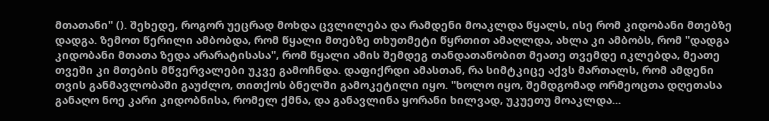მთათანი" (). შეხედე, როგორ უეცრად მოხდა ცვლილება და რამდენი მოაკლდა წყალს, ისე რომ კიდობანი მთებზე დადგა. ზემოთ წერილი ამბობდა, რომ წყალი მთებზე თხუთმეტი წყრთით ამაღლდა, ახლა კი ამბობს, რომ "დადგა კიდობანი მთათა ზედა არარატისასა", რომ წყალი ამის შემდეგ თანდათანობით მეათე თვემდე იკლებდა, მეათე თვეში კი მთების მწვერვალები უკვე გამოჩნდა. დაფიქრდი ამასთან, რა სიმტკიცე აქვს მართალს, რომ ამდენი თვის განმავლობაში გაუძლო, თითქოს ბნელში გამოკეტილი იყო. "ხოლო იყო, შემდგომად ორმეოცთა დღეთასა განაღო ნოე კარი კიდობნისა, რომელ ქმნა, და განავლინა ყორანი ხილვად, უკუეთუ მოაკლდა...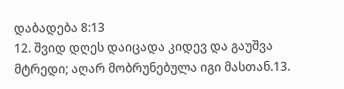დაბადება 8:13
12. შვიდ დღეს დაიცადა კიდევ და გაუშვა მტრედი; აღარ მობრუნებულა იგი მასთან.13.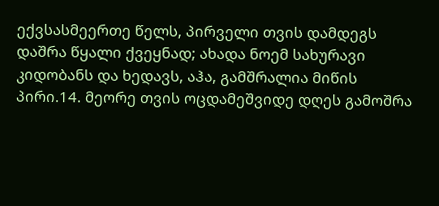ექვსასმეერთე წელს, პირველი თვის დამდეგს დაშრა წყალი ქვეყნად; ახადა ნოემ სახურავი კიდობანს და ხედავს, აჰა, გამშრალია მიწის პირი.14. მეორე თვის ოცდამეშვიდე დღეს გამოშრა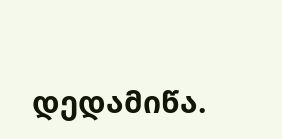დედამიწა.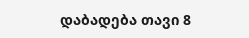დაბადება თავი 8